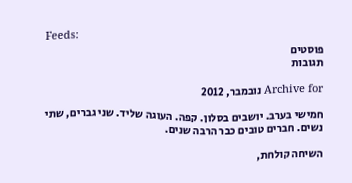Feeds:
פוסטים
תגובות

Archive for נובמבר, 2012

חמישי בערב. יושבים בסלון. קפה. העוגה שליד. שני גברים, שתי נשים. חברים טובים כבר הרבה שנים.

השיחה קולחת,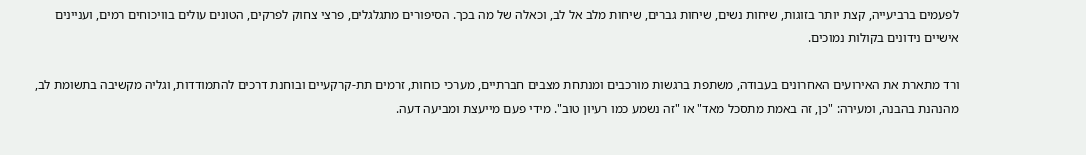לפעמים ברביעייה, קצת יותר בזוגות, שיחות נשים, שיחות גברים, שיחות מלב אל לב, וכאלה של מה בכך. הסיפורים מתגלגלים, פרצי צחוק לפרקים, הטונים עולים בוויכוחים רמים, ועניינים אישיים נידונים בקולות נמוכים.

ורד מתארת את האירועים האחרונים בעבודה, משתפת ברגשות מורכבים ומנתחת מצבים חברתיים, מערכי כוחות, זרמים תת-קרקעיים ובוחנת דרכים להתמודדות, וגליה מקשיבה בתשומת לב, מהנהנת בהבנה, ומעירה: "כן, זה באמת מתסכל מאד" או "זה נשמע כמו רעיון טוב". מידי פעם מייעצת ומביעה דעה.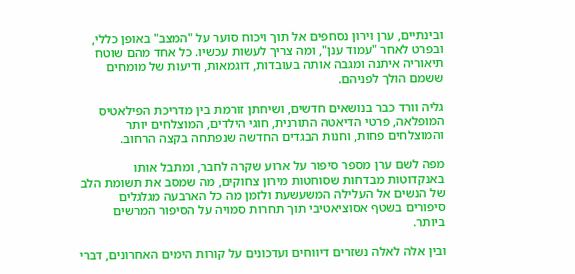ובינתיים, ערן וירון נסחפים אל תוך ויכוח סוער על "המצב" באופן כללי, ובפרט לאחר "עמוד ענן", ומה צריך לעשות עכשיו. כל אחד מהם שוטח תיאוריה איתנה ומגבה אותה בעובדות, דוגמאות, ודיעות של מומחים ששמם הולך לפניהם.

גליה וורד כבר בנושאים חדשים, ושיחתן זורמת בין מדריכת הפילאטיס המופלאה, פרטי הדיאטה התורנית, חוגי הילדים, המוצלחים יותר והמוצלחים פחות, וחנות הבגדים החדשה שנפתחה בקצה הרחוב.

מפה לשם ערן מספר סיפור על ארוע שקרה לחבר, ומתבל אותו באנקדוטות מבדחות שסוחטות מירון צחוקים, מה שמסב את תשומת הלב של הנשים אל העלילה המשעשעת ולזמן מה כל הארבעה מגלגלים סיפורים בשטף אסוציאטיבי תוך תחרות סמויה על הסיפור המרשים ביותר.

ובין אלה לאלה נשזרים דיווחים ועדכונים על קורות הימים האחרונים, דברי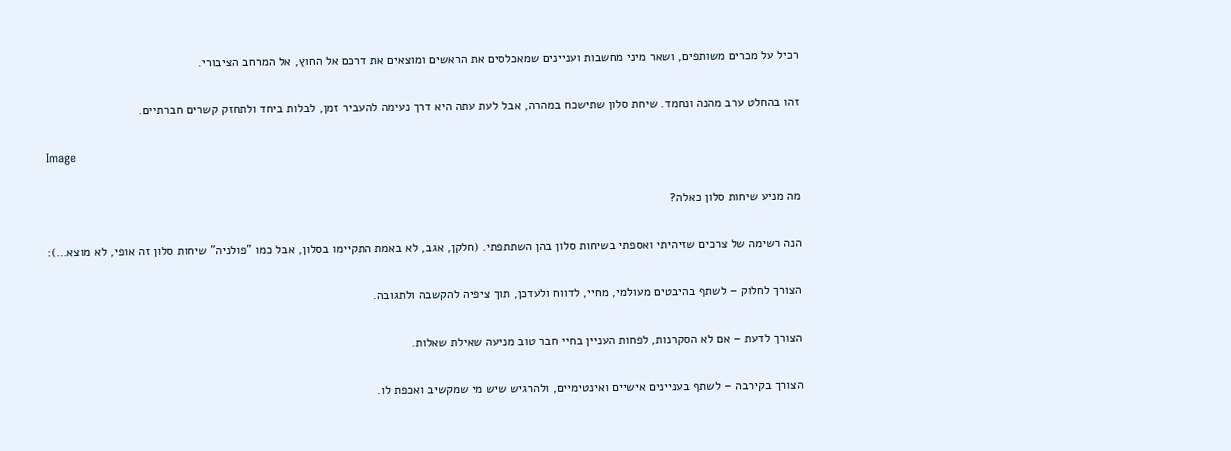רכיל על מכרים משותפים, ושאר מיני מחשבות ועניינים שמאכלסים את הראשים ומוצאים את דרכם אל החוץ, אל המרחב הציבורי.

זהו בהחלט ערב מהנה ונחמד. שיחת סלון שתישכח במהרה, אבל לעת עתה היא דרך נעימה להעביר זמן, לבלות ביחד ולתחזק קשרים חברתיים.

Image

מה מניע שיחות סלון כאלה?

הנה רשימה של צרכים שזיהיתי ואספתי בשיחות סלון בהן השתתפתי. (חלקן, אגב, לא באמת התקיימו בסלון, אבל כמו "פולניה" שיחות סלון זה אופי, לא מוצא…):

הצורך לחלוק – לשתף בהיבטים מעולמי, מחיי, לדווח ולעדכן, תוך ציפיה להקשבה ולתגובה.

הצורך לדעת – אם לא הסקרנות, לפחות העניין בחיי חבר טוב מניעה שאילת שאלות.

הצורך בקירבה – לשתף בעניינים אישיים ואינטימיים, ולהרגיש שיש מי שמקשיב ואכפת לו.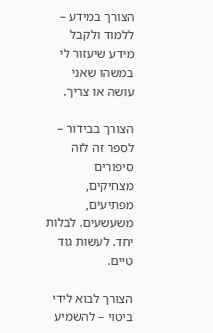הצורך במידע – ללמוד ולקבל מידע שיעזור לי במשהו שאני עושה או צריך.

הצורך בבידור – לספר זה לזה סיפורים מצחיקים, מפתיעים, משעשעים. לבלות יחד. לעשות גוד טיים.

הצורך לבוא לידי ביטוי – להשמיע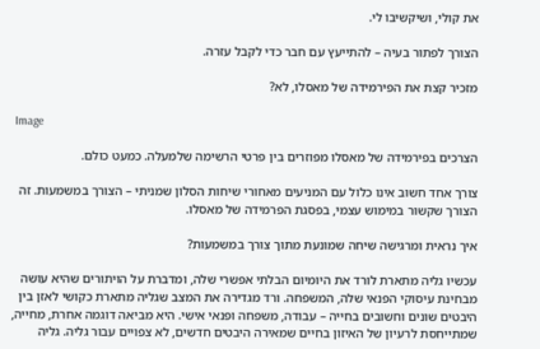את קולי, ושיקשיבו לי.

הצורך לפתור בעיה – להתייעץ עם חבר כדי לקבל עזרה.

מזכיר קצת את הפירמידה של מאסלו, לא?

 Image

הצרכים בפירמידה של מאסלו מפוזרים בין פרטי הרשימה שלמעלה. כמעט כולם.

צורך אחד חשוב אינו כלול עם המניעים מאחורי שיחות הסלון שמניתי – הצורך במשמעות. זה הצורך שקשור במימוש עצמי, בפסגת הפרמידה של מאסלו.

איך נראית ומרגישה שיחה שמונעת מתוך צורך במשמעות?

עכשיו גליה מתארת לורד את היומיום הבלתי אפשרי שלה, ומדברת על הויתורים שהיא עושה מבחינת עיסוקי הפנאי שלה, המשפחה. ורד מגדירה את המצב שגליה מתארת כקושי לאזן בין היבטים שונים וחשובים בחייה – עבודה, משפחה ופנאי אישי. היא מביאה דוגמה אחרת, מחייה, שמתייחסת לרעיון של האיזון בחיים שמאירה היבטים חדשים, לא צפויים עבור גליה. גליה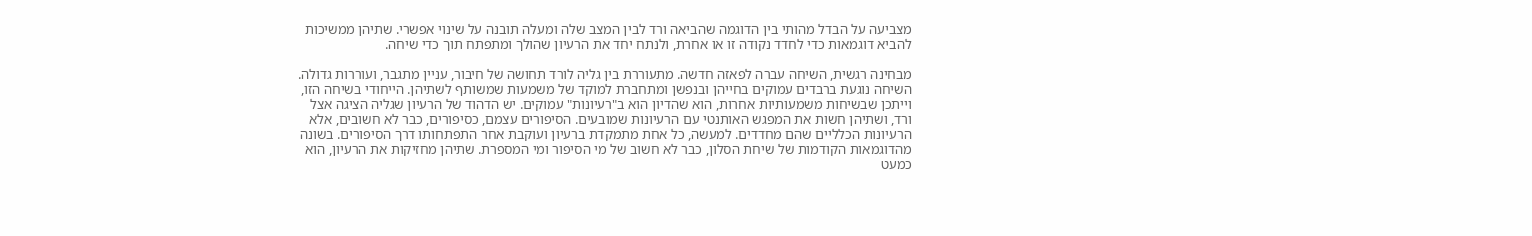מצביעה על הבדל מהותי בין הדוגמה שהביאה ורד לבין המצב שלה ומעלה תובנה על שינוי אפשרי. שתיהן ממשיכות להביא דוגמאות כדי לחדד נקודה זו או אחרת, ולנתח יחד את הרעיון שהולך ומתפתח תוך כדי שיחה.

מבחינה רגשית, השיחה עברה לפאזה חדשה. מתעוררת בין גליה לורד תחושה של חיבור, עניין מתגבר, ועוררות גדולה. השיחה נוגעת ברבדים עמוקים בחייהן ובנפשן ומתחברת למוקד של משמעות שמשותף לשתיהן. הייחודי בשיחה הזו, וייתכן שבשיחות משמעותיות אחרות, הוא שהדיון הוא ב"רעיונות" עמוקים. יש הדהוד של הרעיון שגליה הציגה אצל ורד, ושתיהן חשות את המפגש האותנטי עם הרעיונות שמובעים. הסיפורים עצמם, כסיפורים, כבר לא חשובים, אלא הרעיונות הכלליים שהם מחדדים. למעשה, כל אחת מתמקדת ברעיון ועוקבת אחר התפתחותו דרך הסיפורים. בשונה מהדוגמאות הקודמות של שיחת הסלון, כבר לא חשוב של מי הסיפור ומי המספרת. שתיהן מחזיקות את הרעיון, הוא כמעט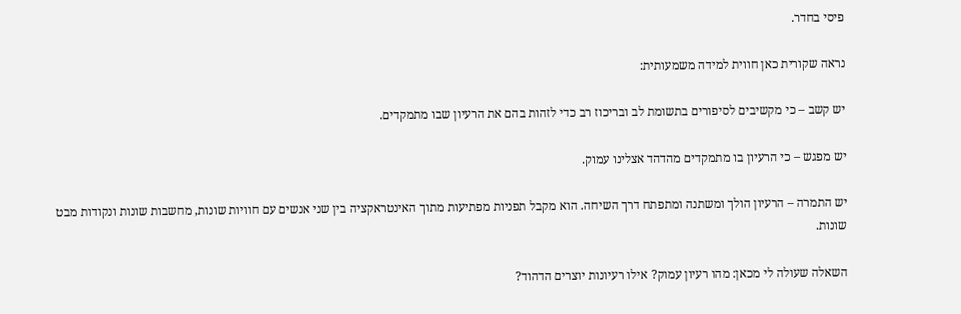פיסי בחדר.

נראה שקורית כאן חווית למידה משמעותית:

יש קשב – כי מקשיבים לסיפורים בתשומת לב ובריכוז רב כדי לזהות בהם את הרעיון שבו מתמקדים.

יש מפגש – כי הרעיון בו מתמקדים מהדהד אצלינו עמוק.

יש התמרה – הרעיון הולך ומשתנה ומתפתח דרך השיחה. הוא מקבל תפניות מפתיעות מתוך האינטראקציה בין שני אנשים עם חוויות שונות, מחשבות שונות ונקודות מבט שונות.

השאלה שעולה לי מכאן: מהו רעיון עמוק? אילו רעיונות יוצרים הדהוד?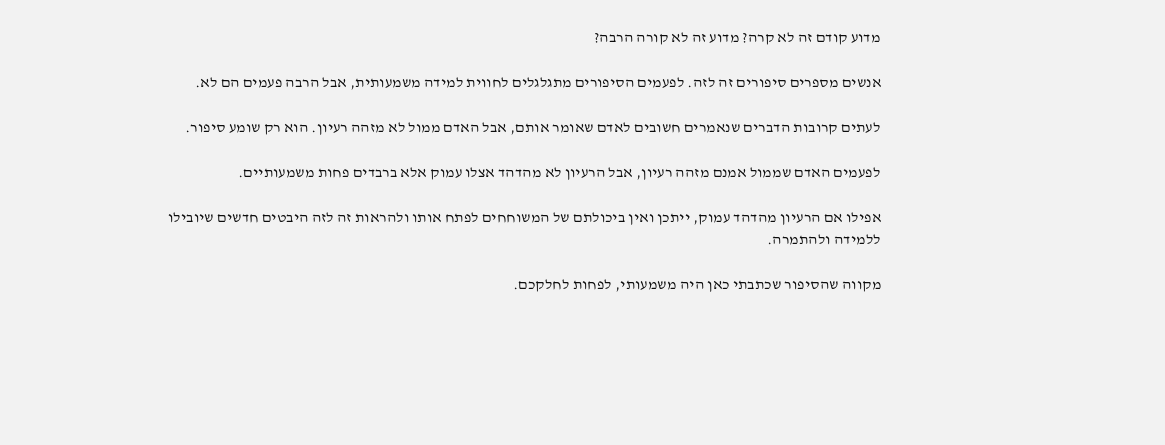מדוע קודם זה לא קרה? מדוע זה לא קורה הרבה?

אנשים מספרים סיפורים זה לזה. לפעמים הסיפורים מתגלגלים לחווית למידה משמעותית, אבל הרבה פעמים הם לא.

לעתים קרובות הדברים שנאמרים חשובים לאדם שאומר אותם, אבל האדם ממול לא מזהה רעיון. הוא רק שומע סיפור.

לפעמים האדם שממול אמנם מזהה רעיון, אבל הרעיון לא מהדהד אצלו עמוק אלא ברבדים פחות משמעותיים.

אפילו אם הרעיון מהדהד עמוק, ייתכן ואין ביכולתם של המשוחחים לפתח אותו ולהראות זה לזה היבטים חדשים שיובילו ללמידה ולהתמרה.

מקווה שהסיפור שכתבתי כאן היה משמעותי, לפחות לחלקכם.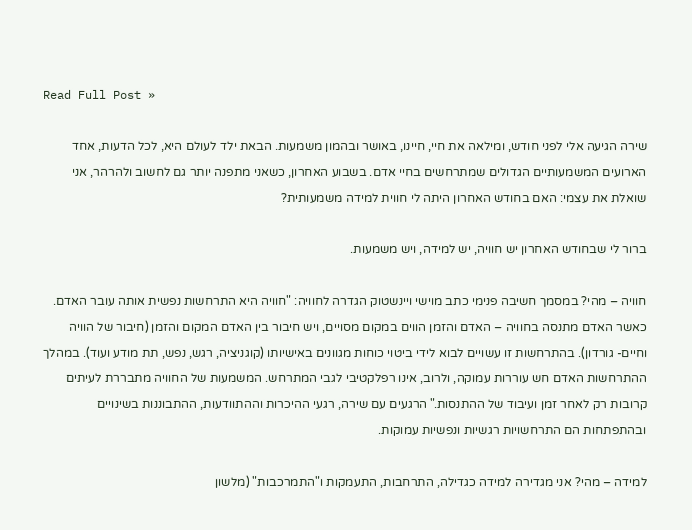Read Full Post »

שירה הגיעה אלי לפני חודש, ומילאה את חיי, חיינו, באושר ובהמון משמעות. הבאת ילד לעולם היא, לכל הדעות, אחד הארועים המשמעותיים הגדולים שמתרחשים בחיי אדם. בשבוע האחרון, כשאני מתפנה יותר גם לחשוב ולהרהר, אני שואלת את עצמי: האם בחודש האחרון היתה לי חווית למידה משמעותית?

ברור לי שבחודש האחרון יש חוויה, יש למידה, ויש משמעות.

חוויה – מהי? במסמך חשיבה פנימי כתב מוישי ויינשטוק הגדרה לחוויה: "חוויה היא התרחשות נפשית אותה עובר האדם. כאשר האדם מתנסה בחוויה – האדם והזמן הווים במקום מסויים, ויש חיבור בין האדם המקום והזמן (חיבור של הוויה וחיים- גורדון). בהתרחשות זו עשויים לבוא לידי ביטוי כוחות מגוונים באישיותו (קוגניציה, רגש, נפש, תת מודע ועוד). במהלך ההתרחשות האדם חש עוררות עמוקה, ולרוב, אינו רפלקטיבי לגבי המתרחש. המשמעות של החוויה מתבררת לעיתים קרובות רק לאחר זמן ועיבוד של ההתנסות." הרגעים עם שירה, רגעי ההיכרות וההתוודעות, ההתבוננות בשינויים ובהתפתחות הם התרחשויות רגשיות ונפשיות עמוקות.

למידה – מהי? אני מגדירה למידה כגדילה, התרחבות, התעמקות ו"התמרכבות" (מלשון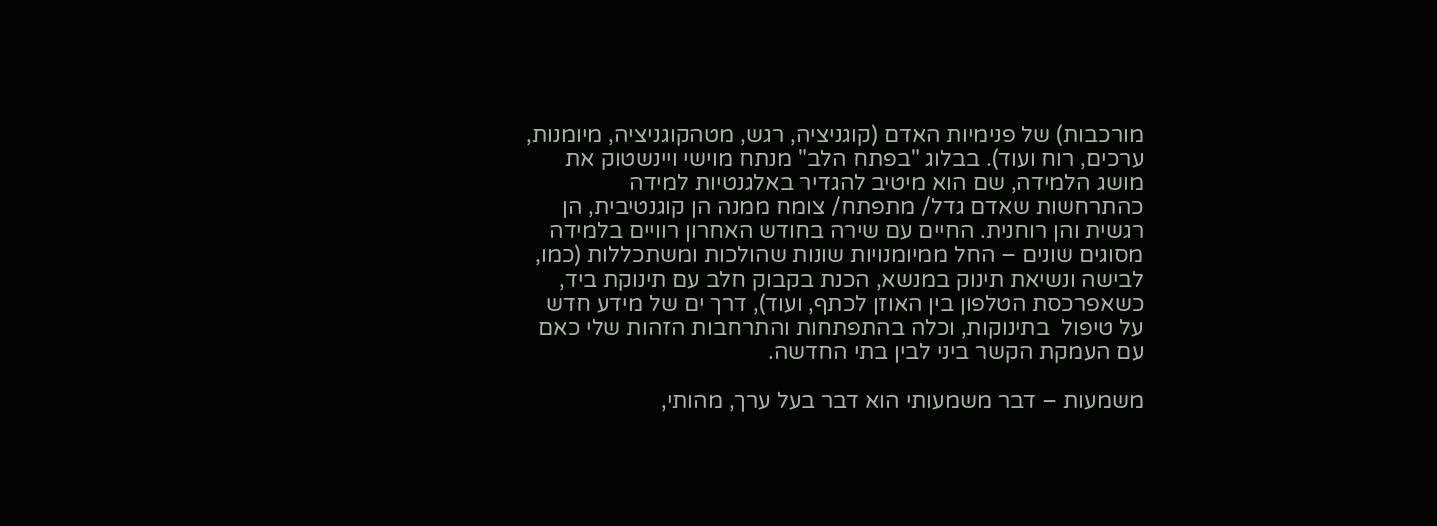מורכבות) של פנימיות האדם (קוגניציה, רגש, מטהקוגניציה, מיומנות, ערכים, רוח ועוד). בבלוג "בפתח הלב" מנתח מוישי ויינשטוק את מושג הלמידה, שם הוא מיטיב להגדיר באלגנטיות למידה כהתרחשות שאדם גדל/ מתפתח/ צומח ממנה הן קוגנטיבית, הן רגשית והן רוחנית. החיים עם שירה בחודש האחרון רוויים בלמידה מסוגים שונים – החל ממיומנויות שונות שהולכות ומשתכללות (כמו, לבישה ונשיאת תינוק במנשא, הכנת בקבוק חלב עם תינוקת ביד, כשאפרכסת הטלפון בין האוזן לכתף, ועוד), דרך ים של מידע חדש על טיפול  בתינוקות, וכלה בהתפתחות והתרחבות הזהות שלי כאם עם העמקת הקשר ביני לבין בתי החדשה.

משמעות – דבר משמעותי הוא דבר בעל ערך, מהותי,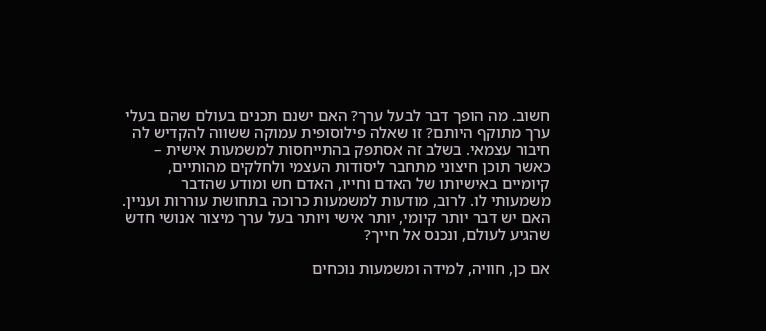חשוב. מה הופך דבר לבעל ערך? האם ישנם תכנים בעולם שהם בעלי ערך מתוקף היותם? זו שאלה פילוסופית עמוקה ששווה להקדיש לה חיבור עצמאי. בשלב זה אסתפק בהתייחסות למשמעות אישית – כאשר תוכן חיצוני מתחבר ליסודות העצמי ולחלקים מהותיים, קיומיים באישיותו של האדם וחייו, האדם חש ומודע שהדבר משמעותי לו. לרוב, מודעות למשמעות כרוכה בתחושת עוררות ועניין. האם יש דבר יותר קיומי, יותר אישי ויותר בעל ערך מיצור אנושי חדש שהגיע לעולם, ונכנס אל חייך?

אם כן, חוויה, למידה ומשמעות נוכחים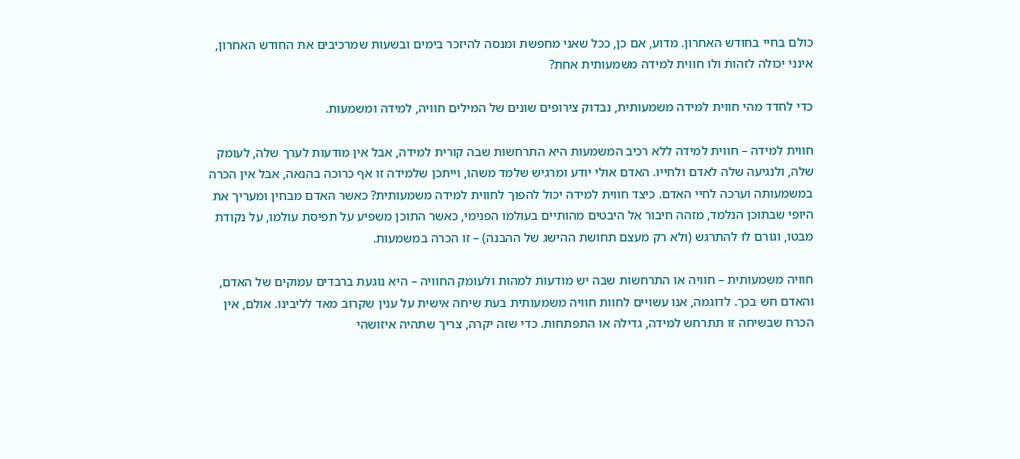כולם בחיי בחודש האחרון. מדוע, אם כן, ככל שאני מחפשת ומנסה להיזכר בימים ובשעות שמרכיבים את החודש האחרון, אינני יכולה לזהות ולו חווית למידה משמעותית אחת?

כדי לחדד מהי חווית למידה משמעותית, נבדוק צירופים שונים של המילים חוויה, למידה ומשמעות.

חווית למידה – חווית למידה ללא רכיב המשמעות היא התרחשות שבה קורית למידה, אבל אין מודעות לערך שלה, לעומק שלה, ולנגיעה שלה לאדם ולחייו. האדם אולי יודע ומרגיש שלמד משהו, וייתכן שלמידה זו אף כרוכה בהנאה, אבל אין הכרה במשמעותה וערכה לחיי האדם. כיצד חווית למידה יכול להפוך לחווית למידה משמעותית? כאשר האדם מבחין ומעריך את היופי שבתוכן הנלמד, מזהה חיבור אל היבטים מהותיים בעולמו הפנימי, כאשר התוכן משפיע על תפיסת עולמו, על נקודת מבטו, וגורם לו להתרגש (ולא רק מעצם תחושת ההישג של ההבנה) – זו הכרה במשמעות.

חוויה משמעותית – חוויה או התרחשות שבה יש מודעות למהות ולעומק החוויה – היא נוגעת ברבדים עמוקים של האדם, והאדם חש בכך. לדוגמה, אנו עשויים לחוות חוויה משמעותית בעת שיחה אישית על ענין שקרוב מאד לליבינו. אולם, אין הכרח שבשיחה זו תתרחש למידה, גדילה או התפתחות. כדי שזה יקרה, צריך שתהיה איזושהי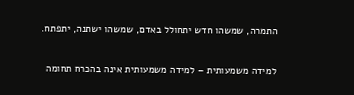התמרה, שמשהו חדש יתחולל באדם, שמשהו ישתנה, יתפתח.

למידה משמעותית – למידה משמעותית אינה בהכרח תחומה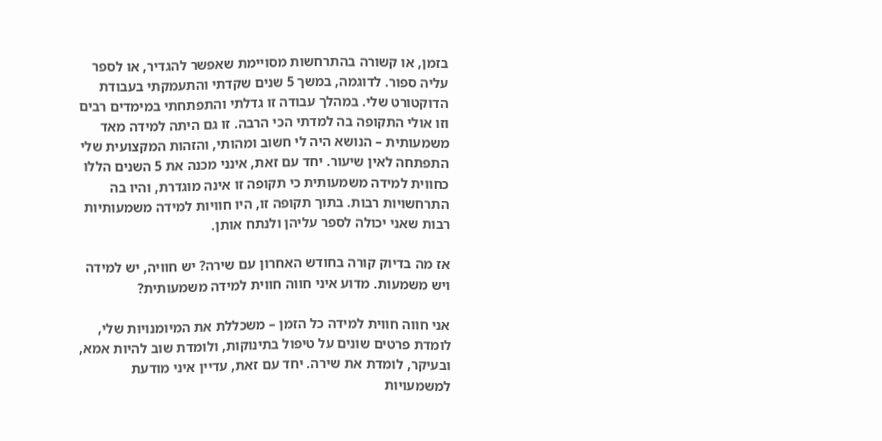בזמן, או קשורה בהתרחשות מסויימת שאפשר להגדיר, או לספר עליה ספור. לדוגמה, במשך 5 שנים שקדתי והתעמקתי בעבודת הדוקטורט שלי. במהלך עבודה זו גדלתי והתפתחתי במימדים רבים וזו אולי התקופה בה למדתי הכי הרבה. זו גם היתה למידה מאד משמעותית – הנושא היה לי חשוב ומהותי, והזהות המקצועית שלי התפתחה לאין שיעור. יחד עם זאת, אינני מכנה את 5 השנים הללו כחווית למידה משמעותית כי תקופה זו אינה מוגדרת, והיו בה התרחשויות רבות. בתוך תקופה זו, היו חוויות למידה משמעותיות רבות שאני יכולה לספר עליהן ולנתח אותן.

אז מה בדיוק קורה בחודש האחרון עם שירה? יש חוויה, יש למידה ויש משמעות. מדוע איני חווה חווית למידה משמעותית?

אני חווה חווית למידה כל הזמן – משכללת את המיומנויות שלי, לומדת פרטים שונים על טיפול בתינוקות, ולומדת שוב להיות אמא, ובעיקר, לומדת את שירה. יחד עם זאת, עדיין איני מודעת למשמעויות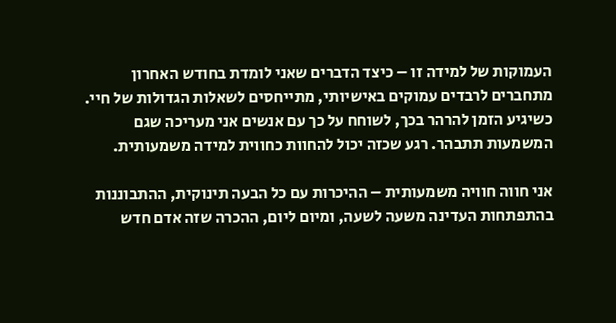העמוקות של למידה זו – כיצד הדברים שאני לומדת בחודש האחרון מתחברים לרבדים עמוקים באישיותי, מתייחסים לשאלות הגדולות של חיי. כשיגיע הזמן להרהר בכך, לשוחח על כך עם אנשים אני מעריכה שגם המשמעות תתבהר. רגע שכזה יכול להחוות כחווית למידה משמעותית.

אני חווה חוויה משמעותית – ההיכרות עם כל הבעה תינוקית, ההתבוננות בהתפתחות העדינה משעה לשעה, ומיום ליום, ההכרה שזה אדם חדש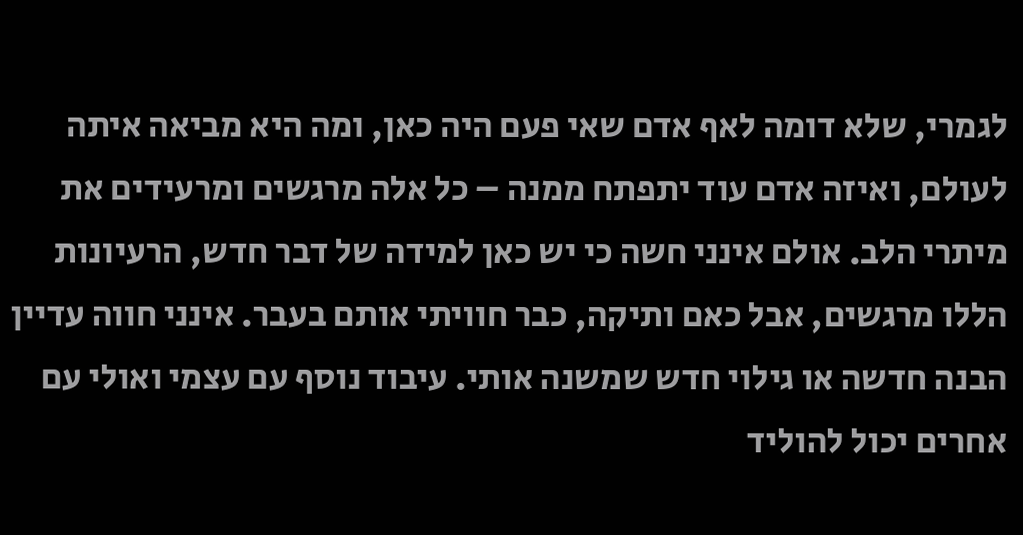לגמרי, שלא דומה לאף אדם שאי פעם היה כאן, ומה היא מביאה איתה לעולם, ואיזה אדם עוד יתפתח ממנה – כל אלה מרגשים ומרעידים את מיתרי הלב. אולם אינני חשה כי יש כאן למידה של דבר חדש, הרעיונות הללו מרגשים, אבל כאם ותיקה, כבר חוויתי אותם בעבר. אינני חווה עדיין הבנה חדשה או גילוי חדש שמשנה אותי. עיבוד נוסף עם עצמי ואולי עם אחרים יכול להוליד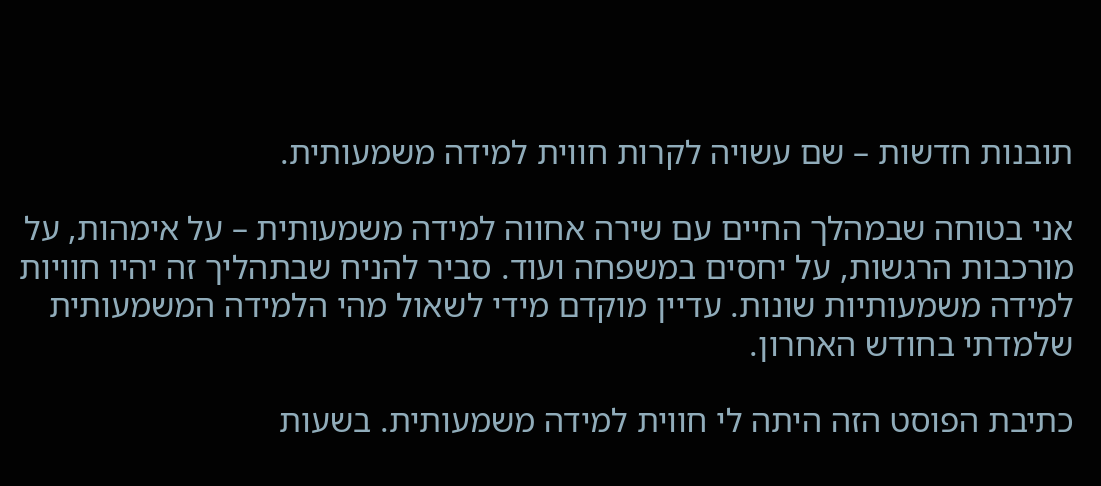תובנות חדשות – שם עשויה לקרות חווית למידה משמעותית.

אני בטוחה שבמהלך החיים עם שירה אחווה למידה משמעותית – על אימהות, על מורכבות הרגשות, על יחסים במשפחה ועוד. סביר להניח שבתהליך זה יהיו חוויות למידה משמעותיות שונות. עדיין מוקדם מידי לשאול מהי הלמידה המשמעותית שלמדתי בחודש האחרון.

כתיבת הפוסט הזה היתה לי חווית למידה משמעותית. בשעות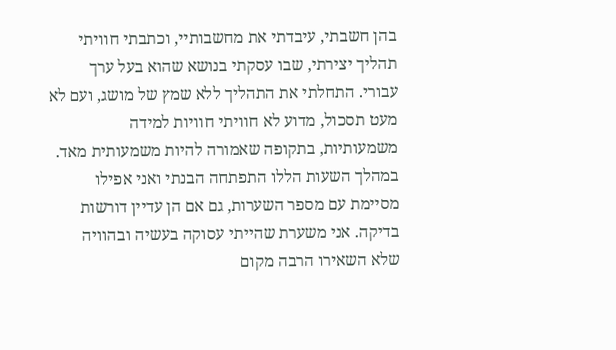בהן חשבתי, עיבדתי את מחשבותיי, וכתבתי חוויתי תהליך יצירתי, שבו עסקתי בנושא שהוא בעל ערך עבורי. התחלתי את התהליך ללא שמץ של מושג, ועם לא מעט תסכול, מדוע לא חוויתי חוויות למידה משמעותיות, בתקופה שאמורה להיות משמעותית מאד. במהלך השעות הללו התפתחה הבנתי ואני אפילו מסיימת עם מספר השערות, גם אם הן עדיין דורשות בדיקה. אני משערת שהייתי עסוקה בעשיה ובהוויה שלא השאירו הרבה מקום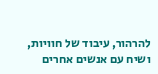להרהור, עיבוד של חוויות, ושיח עם אנשים אחרים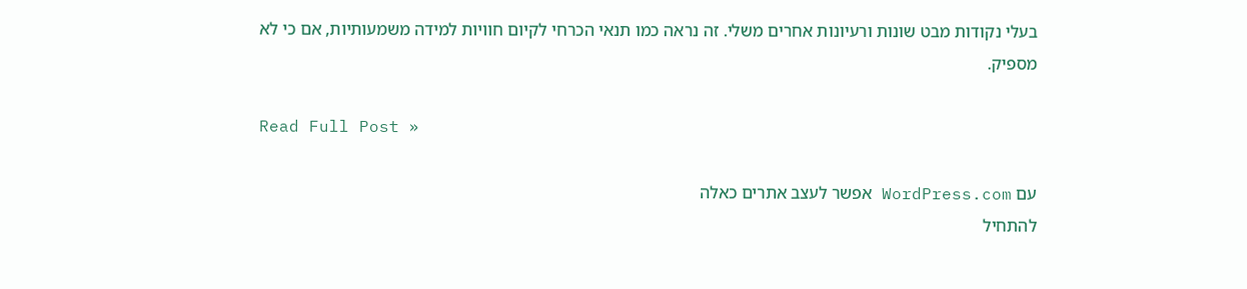בעלי נקודות מבט שונות ורעיונות אחרים משלי. זה נראה כמו תנאי הכרחי לקיום חוויות למידה משמעותיות, אם כי לא מספיק.

Read Full Post »

עם WordPress.com אפשר לעצב אתרים כאלה
להתחיל